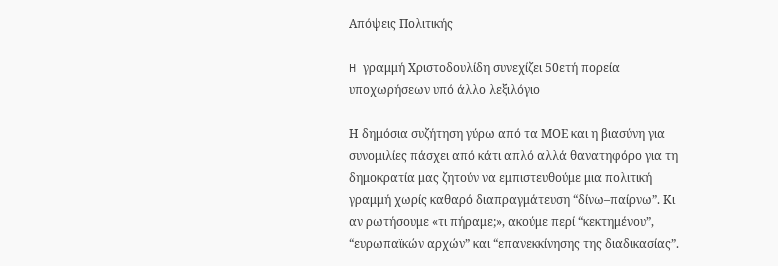Απόψεις Πολιτικής

H γραμμή Χριστοδουλίδη συνεχίζει 50ετή πορεία υποχωρήσεων υπό άλλο λεξιλόγιο

Η δημόσια συζήτηση γύρω από τα ΜΟΕ και η βιασύνη για συνομιλίες πάσχει από κάτι απλό αλλά θανατηφόρο για τη δημοκρατία μας ζητούν να εμπιστευθούμε μια πολιτική γραμμή χωρίς καθαρό διαπραγμάτευση “δίνω–παίρνω”. Κι αν ρωτήσουμε «τι πήραμε;», ακούμε περί “κεκτημένου”, “ευρωπαϊκών αρχών” και “επανεκκίνησης της διαδικασίας”.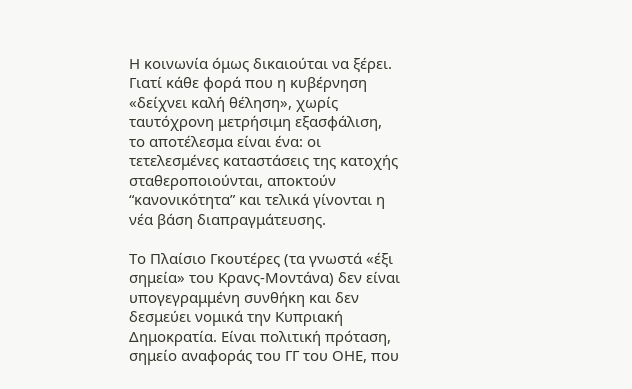Η κοινωνία όμως δικαιούται να ξέρει. Γιατί κάθε φορά που η κυβέρνηση «δείχνει καλή θέληση», χωρίς ταυτόχρονη μετρήσιμη εξασφάλιση, το αποτέλεσμα είναι ένα: οι τετελεσμένες καταστάσεις της κατοχής σταθεροποιούνται, αποκτούν “κανονικότητα” και τελικά γίνονται η νέα βάση διαπραγμάτευσης.

Το Πλαίσιο Γκουτέρες (τα γνωστά «έξι σημεία» του Κρανς-Μοντάνα) δεν είναι υπογεγραμμένη συνθήκη και δεν δεσμεύει νομικά την Κυπριακή Δημοκρατία. Είναι πολιτική πρόταση, σημείο αναφοράς του ΓΓ του ΟΗΕ, που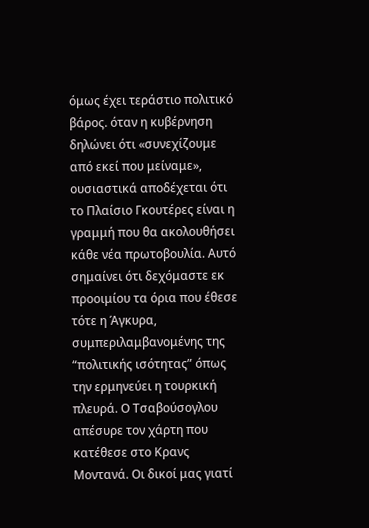όμως έχει τεράστιο πολιτικό βάρος. όταν η κυβέρνηση δηλώνει ότι «συνεχίζουμε από εκεί που μείναμε», ουσιαστικά αποδέχεται ότι το Πλαίσιο Γκουτέρες είναι η γραμμή που θα ακολουθήσει κάθε νέα πρωτοβουλία. Αυτό σημαίνει ότι δεχόμαστε εκ προοιμίου τα όρια που έθεσε τότε η Άγκυρα, συμπεριλαμβανομένης της “πολιτικής ισότητας” όπως την ερμηνεύει η τουρκική πλευρά. Ο Τσαβούσογλου απέσυρε τον χάρτη που κατέθεσε στο Κρανς Μοντανά. Οι δικοί μας γιατί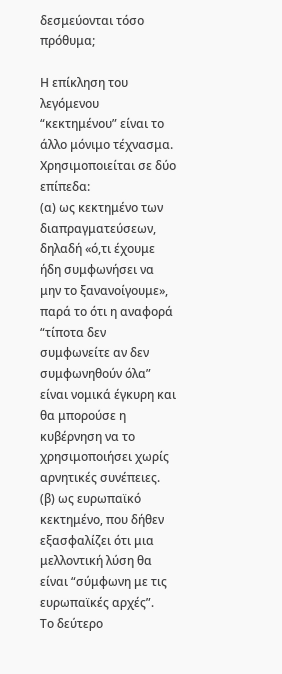δεσμεύονται τόσο πρόθυμα;

Η επίκληση του λεγόμενου “κεκτημένου” είναι το άλλο μόνιμο τέχνασμα. Χρησιμοποιείται σε δύο επίπεδα:
(α) ως κεκτημένο των διαπραγματεύσεων, δηλαδή «ό,τι έχουμε ήδη συμφωνήσει να μην το ξανανοίγουμε», παρά το ότι η αναφορά “τίποτα δεν συμφωνείτε αν δεν συμφωνηθούν όλα” είναι νομικά έγκυρη και θα μπορούσε η κυβέρνηση να το χρησιμοποιήσει χωρίς αρνητικές συνέπειες.
(β) ως ευρωπαϊκό κεκτημένο, που δήθεν εξασφαλίζει ότι μια μελλοντική λύση θα είναι “σύμφωνη με τις ευρωπαϊκές αρχές”.
Το δεύτερο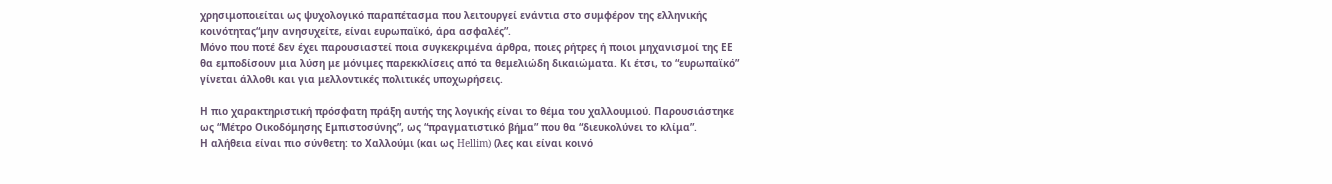χρησιμοποιείται ως ψυχολογικό παραπέτασμα που λειτουργεί ενάντια στο συμφέρον της ελληνικής κοινότητας“μην ανησυχείτε, είναι ευρωπαϊκό, άρα ασφαλές”.
Μόνο που ποτέ δεν έχει παρουσιαστεί ποια συγκεκριμένα άρθρα, ποιες ρήτρες ή ποιοι μηχανισμοί της ΕΕ θα εμποδίσουν μια λύση με μόνιμες παρεκκλίσεις από τα θεμελιώδη δικαιώματα. Κι έτσι, το “ευρωπαϊκό” γίνεται άλλοθι και για μελλοντικές πολιτικές υποχωρήσεις.

Η πιο χαρακτηριστική πρόσφατη πράξη αυτής της λογικής είναι το θέμα του χαλλουμιού. Παρουσιάστηκε ως “Μέτρο Οικοδόμησης Εμπιστοσύνης”, ως “πραγματιστικό βήμα” που θα “διευκολύνει το κλίμα”.
Η αλήθεια είναι πιο σύνθετη: το Χαλλούμι (και ως Hellim) (λες και είναι κοινό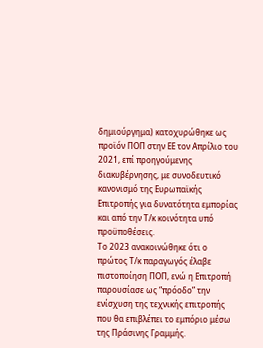δημιούργημα) κατοχυρώθηκε ως προϊόν ΠΟΠ στην ΕΕ τον Απρίλιο του 2021, επί προηγούμενης διακυβέρνησης, με συνοδευτικό κανονισμό της Ευρωπαϊκής Επιτροπής για δυνατότητα εμπορίας και από την Τ/κ κοινότητα υπό προϋποθέσεις.
Το 2023 ανακοινώθηκε ότι ο πρώτος Τ/κ παραγωγός έλαβε πιστοποίηση ΠΟΠ, ενώ η Επιτροπή παρουσίασε ως “πρόοδο” την ενίσχυση της τεχνικής επιτροπής που θα επιβλέπει το εμπόριο μέσω της Πράσινης Γραμμής.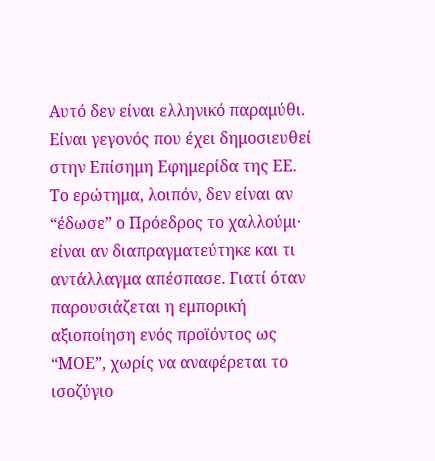Αυτό δεν είναι ελληνικό παραμύθι. Είναι γεγονός που έχει δημοσιευθεί στην Επίσημη Εφημερίδα της ΕΕ.
Το ερώτημα, λοιπόν, δεν είναι αν “έδωσε” ο Πρόεδρος το χαλλούμι· είναι αν διαπραγματεύτηκε και τι αντάλλαγμα απέσπασε. Γιατί όταν παρουσιάζεται η εμπορική αξιοποίηση ενός προϊόντος ως “ΜΟΕ”, χωρίς να αναφέρεται το ισοζύγιο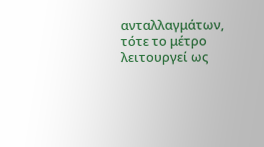ανταλλαγμάτων, τότε το μέτρο λειτουργεί ως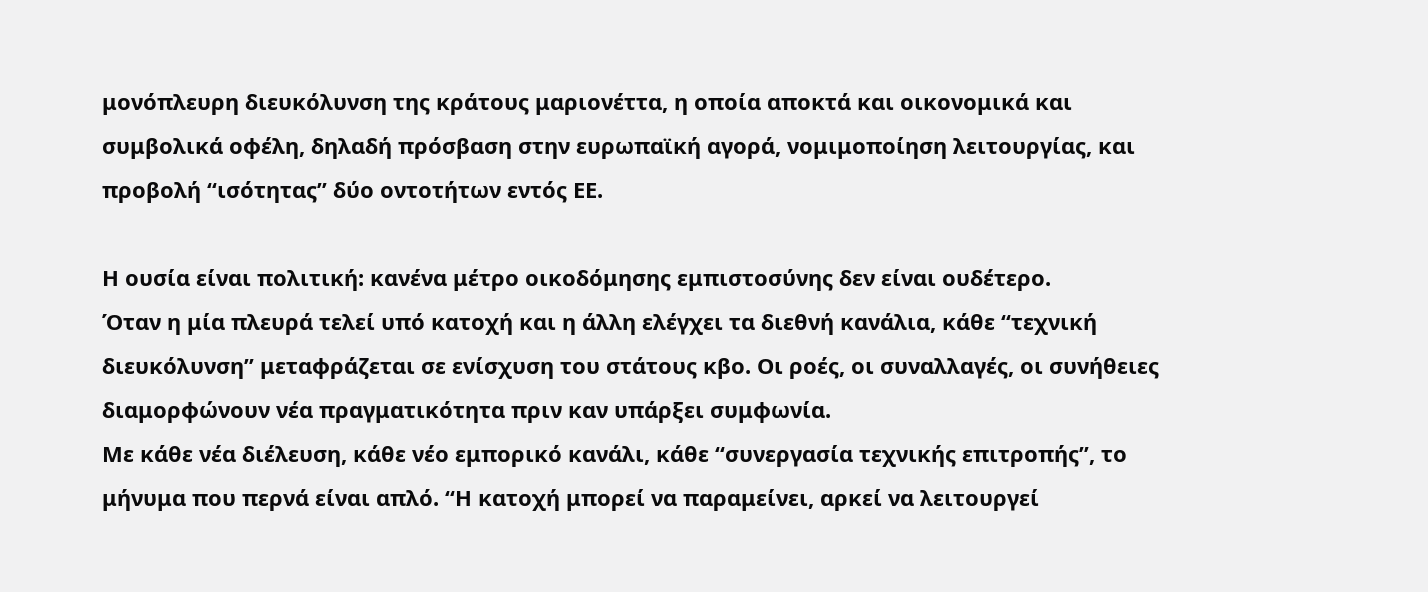μονόπλευρη διευκόλυνση της κράτους μαριονέττα, η οποία αποκτά και οικονομικά και συμβολικά οφέλη, δηλαδή πρόσβαση στην ευρωπαϊκή αγορά, νομιμοποίηση λειτουργίας, και προβολή “ισότητας” δύο οντοτήτων εντός ΕΕ.

Η ουσία είναι πολιτική: κανένα μέτρο οικοδόμησης εμπιστοσύνης δεν είναι ουδέτερο.
Όταν η μία πλευρά τελεί υπό κατοχή και η άλλη ελέγχει τα διεθνή κανάλια, κάθε “τεχνική διευκόλυνση” μεταφράζεται σε ενίσχυση του στάτους κβο. Οι ροές, οι συναλλαγές, οι συνήθειες διαμορφώνουν νέα πραγματικότητα πριν καν υπάρξει συμφωνία.
Με κάθε νέα διέλευση, κάθε νέο εμπορικό κανάλι, κάθε “συνεργασία τεχνικής επιτροπής”, το μήνυμα που περνά είναι απλό. “Η κατοχή μπορεί να παραμείνει, αρκεί να λειτουργεί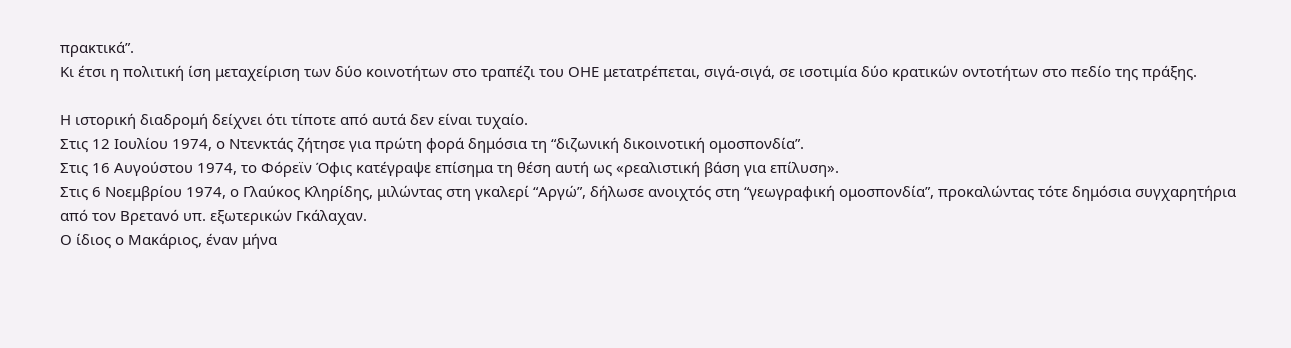πρακτικά”.
Κι έτσι η πολιτική ίση μεταχείριση των δύο κοινοτήτων στο τραπέζι του ΟΗΕ μετατρέπεται, σιγά-σιγά, σε ισοτιμία δύο κρατικών οντοτήτων στο πεδίο της πράξης.

Η ιστορική διαδρομή δείχνει ότι τίποτε από αυτά δεν είναι τυχαίο.
Στις 12 Ιουλίου 1974, ο Ντενκτάς ζήτησε για πρώτη φορά δημόσια τη “διζωνική δικοινοτική ομοσπονδία”.
Στις 16 Αυγούστου 1974, το Φόρεϊν Όφις κατέγραψε επίσημα τη θέση αυτή ως «ρεαλιστική βάση για επίλυση».
Στις 6 Νοεμβρίου 1974, ο Γλαύκος Κληρίδης, μιλώντας στη γκαλερί “Αργώ”, δήλωσε ανοιχτός στη “γεωγραφική ομοσπονδία”, προκαλώντας τότε δημόσια συγχαρητήρια από τον Βρετανό υπ. εξωτερικών Γκάλαχαν.
Ο ίδιος ο Μακάριος, έναν μήνα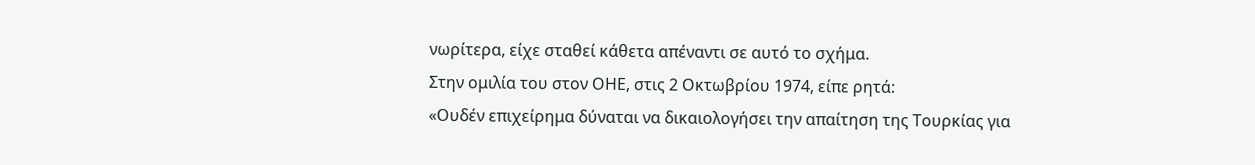νωρίτερα, είχε σταθεί κάθετα απέναντι σε αυτό το σχήμα.
Στην ομιλία του στον ΟΗΕ, στις 2 Οκτωβρίου 1974, είπε ρητά:
«Ουδέν επιχείρημα δύναται να δικαιολογήσει την απαίτηση της Τουρκίας για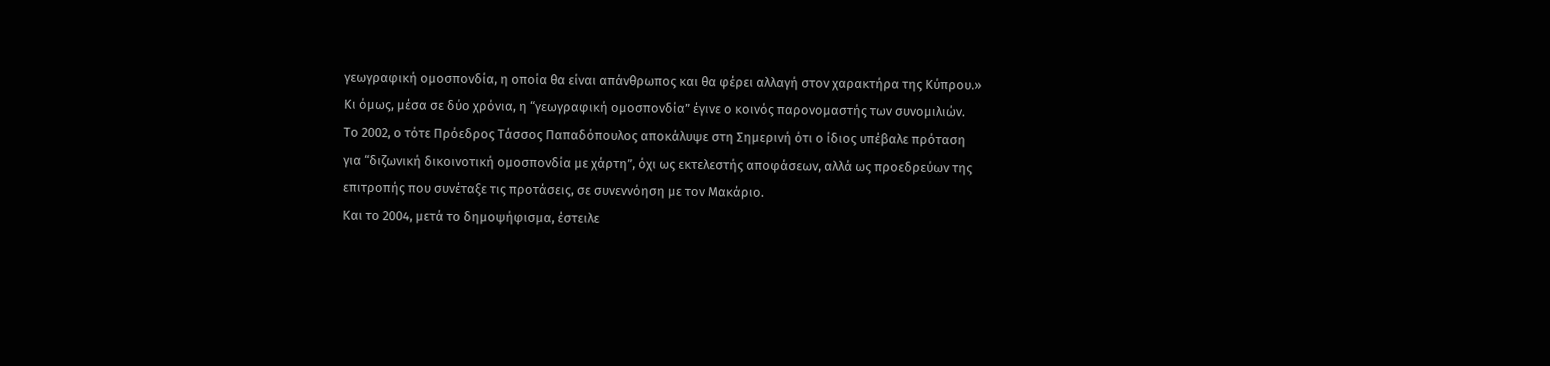γεωγραφική ομοσπονδία, η οποία θα είναι απάνθρωπος και θα φέρει αλλαγή στον χαρακτήρα της Κύπρου.»
Κι όμως, μέσα σε δύο χρόνια, η “γεωγραφική ομοσπονδία” έγινε ο κοινός παρονομαστής των συνομιλιών.
Το 2002, ο τότε Πρόεδρος Τάσσος Παπαδόπουλος αποκάλυψε στη Σημερινή ότι ο ίδιος υπέβαλε πρόταση για “διζωνική δικοινοτική ομοσπονδία με χάρτη”, όχι ως εκτελεστής αποφάσεων, αλλά ως προεδρεύων της επιτροπής που συνέταξε τις προτάσεις, σε συνεννόηση με τον Μακάριο.
Και το 2004, μετά το δημοψήφισμα, έστειλε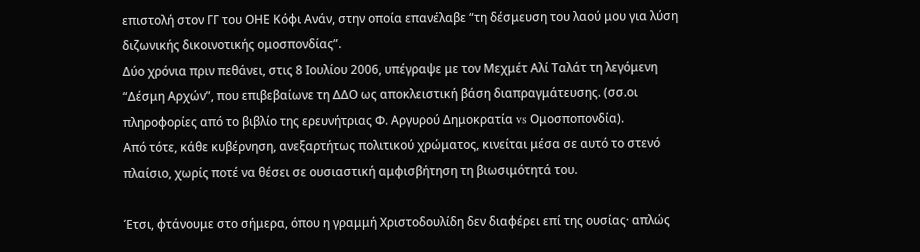επιστολή στον ΓΓ του ΟΗΕ Κόφι Ανάν, στην οποία επανέλαβε “τη δέσμευση του λαού μου για λύση διζωνικής δικοινοτικής ομοσπονδίας”.
Δύο χρόνια πριν πεθάνει, στις 8 Ιουλίου 2006, υπέγραψε με τον Μεχμέτ Αλί Ταλάτ τη λεγόμενη “Δέσμη Αρχών”, που επιβεβαίωνε τη ΔΔΟ ως αποκλειστική βάση διαπραγμάτευσης. (σσ.οι πληροφορίες από το βιβλίο της ερευνήτριας Φ. Αργυρού Δημοκρατία vs Ομοσποπονδία).
Από τότε, κάθε κυβέρνηση, ανεξαρτήτως πολιτικού χρώματος, κινείται μέσα σε αυτό το στενό πλαίσιο, χωρίς ποτέ να θέσει σε ουσιαστική αμφισβήτηση τη βιωσιμότητά του.

Έτσι, φτάνουμε στο σήμερα, όπου η γραμμή Χριστοδουλίδη δεν διαφέρει επί της ουσίας· απλώς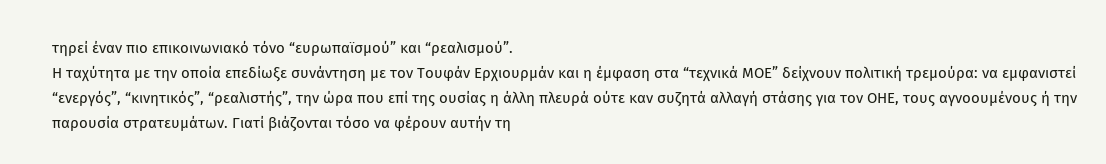τηρεί έναν πιο επικοινωνιακό τόνο “ευρωπαϊσμού” και “ρεαλισμού”.
Η ταχύτητα με την οποία επεδίωξε συνάντηση με τον Τουφάν Ερχιουρμάν και η έμφαση στα “τεχνικά ΜΟΕ” δείχνουν πολιτική τρεμούρα: να εμφανιστεί “ενεργός”, “κινητικός”, “ρεαλιστής”, την ώρα που επί της ουσίας η άλλη πλευρά ούτε καν συζητά αλλαγή στάσης για τον ΟΗΕ, τους αγνοουμένους ή την παρουσία στρατευμάτων. Γιατί βιάζονται τόσο να φέρουν αυτήν τη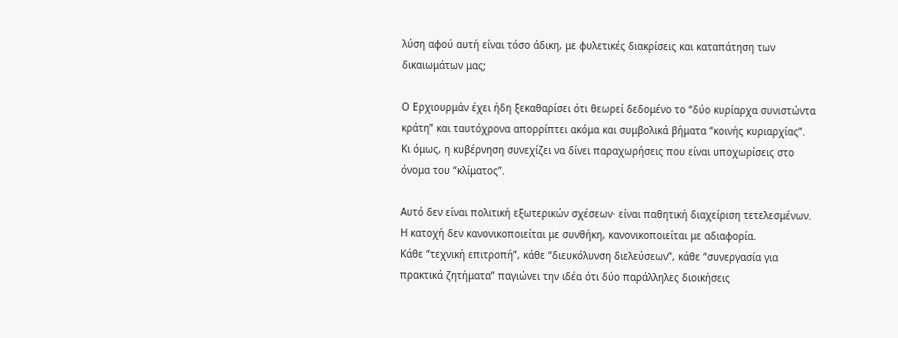λύση αφού αυτή είναι τόσο άδικη, με φυλετικές διακρίσεις και καταπάτηση των δικαιωμάτων μας;

Ο Ερχιουρμάν έχει ήδη ξεκαθαρίσει ότι θεωρεί δεδομένο το “δύο κυρίαρχα συνιστώντα κράτη” και ταυτόχρονα απορρίπτει ακόμα και συμβολικά βήματα “κοινής κυριαρχίας”.
Κι όμως, η κυβέρνηση συνεχίζει να δίνει παραχωρήσεις που είναι υποχωρίσεις στο όνομα του “κλίματος”.

Αυτό δεν είναι πολιτική εξωτερικών σχέσεων· είναι παθητική διαχείριση τετελεσμένων.
Η κατοχή δεν κανονικοποιείται με συνθήκη, κανονικοποιείται με αδιαφορία.
Κάθε “τεχνική επιτροπή”, κάθε “διευκόλυνση διελεύσεων”, κάθε “συνεργασία για πρακτικά ζητήματα” παγιώνει την ιδέα ότι δύο παράλληλες διοικήσεις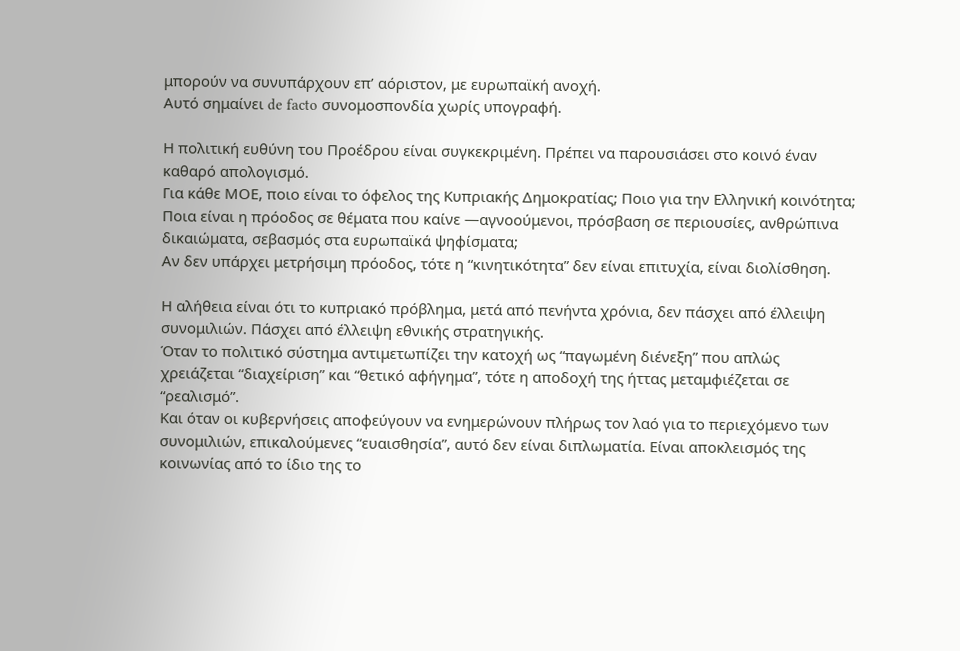μπορούν να συνυπάρχουν επ’ αόριστον, με ευρωπαϊκή ανοχή.
Αυτό σημαίνει de facto συνομοσπονδία χωρίς υπογραφή.

Η πολιτική ευθύνη του Προέδρου είναι συγκεκριμένη. Πρέπει να παρουσιάσει στο κοινό έναν καθαρό απολογισμό.
Για κάθε ΜΟΕ, ποιο είναι το όφελος της Κυπριακής Δημοκρατίας; Ποιο για την Ελληνική κοινότητα; Ποια είναι η πρόοδος σε θέματα που καίνε —αγνοούμενοι, πρόσβαση σε περιουσίες, ανθρώπινα δικαιώματα, σεβασμός στα ευρωπαϊκά ψηφίσματα;
Αν δεν υπάρχει μετρήσιμη πρόοδος, τότε η “κινητικότητα” δεν είναι επιτυχία, είναι διολίσθηση.

Η αλήθεια είναι ότι το κυπριακό πρόβλημα, μετά από πενήντα χρόνια, δεν πάσχει από έλλειψη συνομιλιών. Πάσχει από έλλειψη εθνικής στρατηγικής.
Όταν το πολιτικό σύστημα αντιμετωπίζει την κατοχή ως “παγωμένη διένεξη” που απλώς χρειάζεται “διαχείριση” και “θετικό αφήγημα”, τότε η αποδοχή της ήττας μεταμφιέζεται σε “ρεαλισμό”.
Και όταν οι κυβερνήσεις αποφεύγουν να ενημερώνουν πλήρως τον λαό για το περιεχόμενο των συνομιλιών, επικαλούμενες “ευαισθησία”, αυτό δεν είναι διπλωματία. Είναι αποκλεισμός της κοινωνίας από το ίδιο της το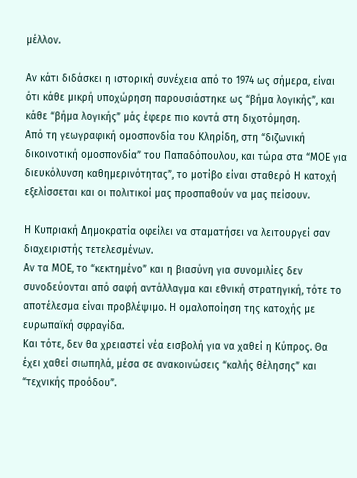μέλλον.

Αν κάτι διδάσκει η ιστορική συνέχεια από το 1974 ως σήμερα, είναι ότι κάθε μικρή υποχώρηση παρουσιάστηκε ως “βήμα λογικής”, και κάθε “βήμα λογικής” μάς έφερε πιο κοντά στη διχοτόμηση.
Από τη γεωγραφική ομοσπονδία του Κληρίδη, στη “διζωνική δικοινοτική ομοσπονδία” του Παπαδόπουλου, και τώρα στα “ΜΟΕ για διευκόλυνση καθημερινότητας”, το μοτίβο είναι σταθερό Η κατοχή εξελίσσεται και οι πολιτικοί μας προσπαθούν να μας πείσουν.

Η Κυπριακή Δημοκρατία οφείλει να σταματήσει να λειτουργεί σαν διαχειριστής τετελεσμένων.
Αν τα ΜΟΕ, το “κεκτημένο” και η βιασύνη για συνομιλίες δεν συνοδεύονται από σαφή αντάλλαγμα και εθνική στρατηγική, τότε το αποτέλεσμα είναι προβλέψιμο. Η ομαλοποίηση της κατοχής με ευρωπαϊκή σφραγίδα.
Και τότε, δεν θα χρειαστεί νέα εισβολή για να χαθεί η Κύπρος. Θα έχει χαθεί σιωπηλά, μέσα σε ανακοινώσεις “καλής θέλησης” και “τεχνικής προόδου”.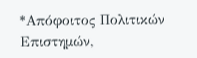*Απόφοιτος Πολιτικών Επιστημών,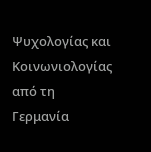Ψυχολογίας και Κοινωνιολογίας από τη Γερμανία